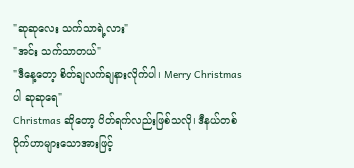"ဆုဆုလေး သက်သာရဲ့လား"
"အင်း သက်သာတယ်"
"ဒီနေ့တော့ စိတ်ချလက်ချနားလိုက်ပါ၊ Merry Christmas ပါ ဆုဆုရေ"
Christmas ဆိုတော့ ပိတ်ရက်လည်းဖြစ်သလို၊ ဒီနယ်တစ်ဝိုက်ဟာများသောအားဖြင့်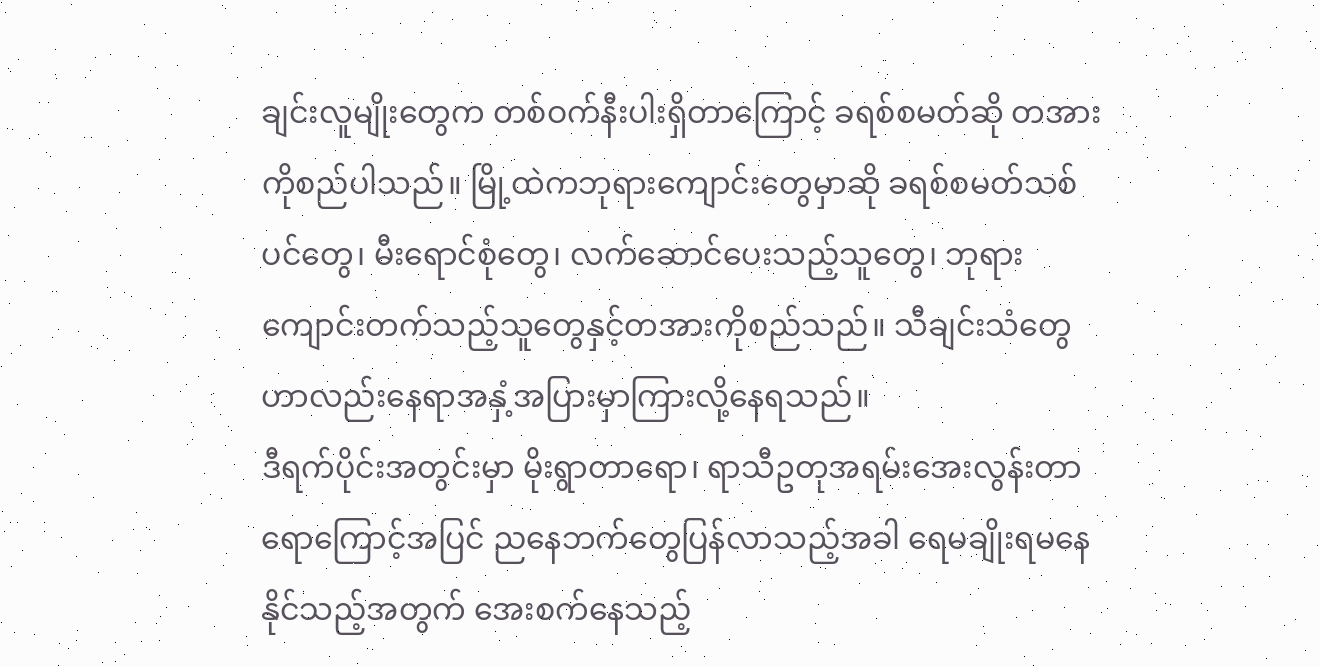ချင်းလူမျိုးတွေက တစ်ဝက်နီးပါးရှိတာကြောင့် ခရစ်စမတ်ဆို တအားကိုစည်ပါသည်။ မြို့ထဲကဘုရားကျောင်းတွေမှာဆို ခရစ်စမတ်သစ်ပင်တွေ၊ မီးရောင်စုံတွေ၊ လက်ဆောင်ပေးသည့်သူတွေ၊ ဘုရားကျောင်းတက်သည့်သူတွေနှင့်တအားကိုစည်သည်။ သီချင်းသံတွေဟာလည်းနေရာအနှံ့အပြားမှာကြားလို့နေရသည်။
ဒီရက်ပိုင်းအတွင်းမှာ မိုးရွာတာရော၊ ရာသီဥတုအရမ်းအေးလွန်းတာရောကြောင့်အပြင် ညနေဘက်တွေပြန်လာသည့်အခါ ရေမချိုးရမနေနိုင်သည့်အတွက် အေးစက်နေသည့်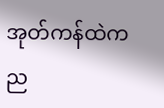အုတ်ကန်ထဲကည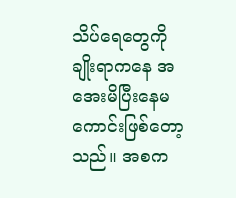သိပ်ရေတွေကိုချိုးရာကနေ အအေးမိပြီးနေမကောင်းဖြစ်တော့သည်။ အစက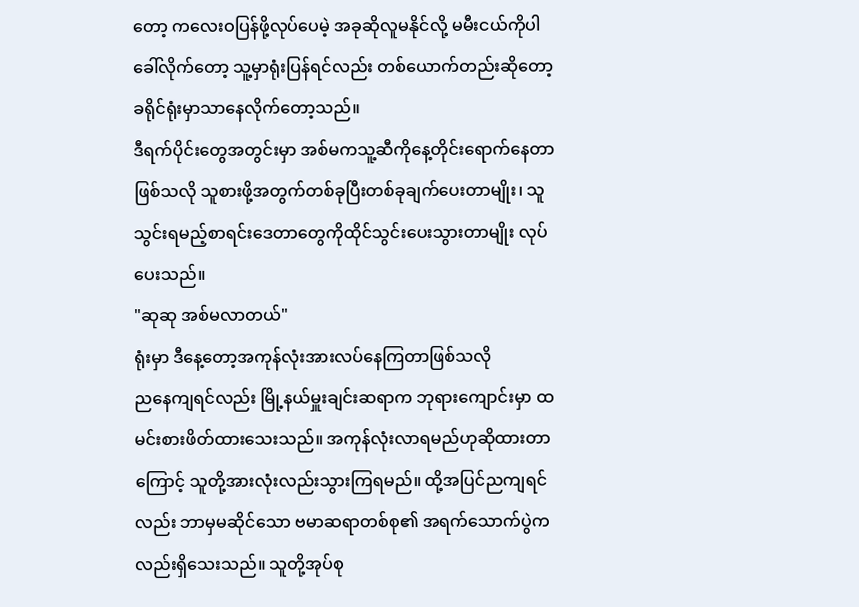တော့ ကလေးဝပြန်ဖို့လုပ်ပေမဲ့ အခုဆိုလူမနိုင်လို့ မမီးငယ်ကိုပါခေါ်လိုက်တော့ သူ့မှာရုံးပြန်ရင်လည်း တစ်ယောက်တည်းဆိုတော့ ခရိုင်ရုံးမှာသာနေလိုက်တော့သည်။
ဒီရက်ပိုင်းတွေအတွင်းမှာ အစ်မကသူ့ဆီကိုနေ့တိုင်းရောက်နေတာဖြစ်သလို သူစားဖို့အတွက်တစ်ခုပြီးတစ်ခုချက်ပေးတာမျိုး၊ သူသွင်းရမည့်စာရင်းဒေတာတွေကိုထိုင်သွင်းပေးသွားတာမျိုး လုပ်ပေးသည်။
"ဆုဆု အစ်မလာတယ်"
ရုံးမှာ ဒီနေ့တော့အကုန်လုံးအားလပ်နေကြတာဖြစ်သလို
ညနေကျရင်လည်း မြို့နယ်မှူးချင်းဆရာက ဘုရားကျောင်းမှာ ထမင်းစားဖိတ်ထားသေးသည်။ အကုန်လုံးလာရမည်ဟုဆိုထားတာကြောင့် သူတို့အားလုံးလည်းသွားကြရမည်။ ထို့အပြင်ညကျရင်လည်း ဘာမှမဆိုင်သော ဗမာဆရာတစ်စု၏ အရက်သောက်ပွဲကလည်းရှိသေးသည်။ သူတို့အုပ်စု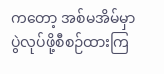ကတော့ အစ်မအိမ်မှာပွဲလုပ်ဖို့စီစဉ်ထားကြ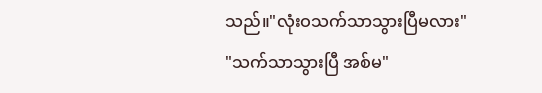သည်။"လုံးဝသက်သာသွားပြီမလား"
"သက်သာသွားပြီ အစ်မ"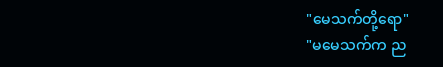"မေသက်တို့ရော"
"မမေသက်က ည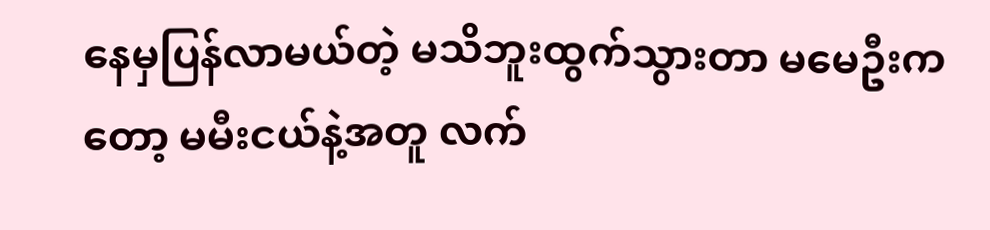နေမှပြန်လာမယ်တဲ့ မသိဘူးထွက်သွားတာ မမေဦးကတော့ မမီးငယ်နဲ့အတူ လက်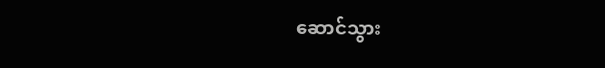ဆောင်သွား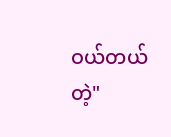ဝယ်တယ်တဲ့"